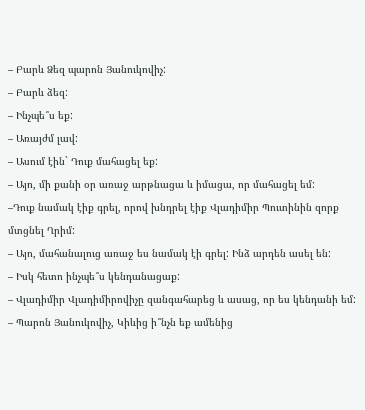– Բարև Ձեզ պարոն Յանուկովիչ:
– Բարև ձեզ:
– Ինչպե՞ս եք:
– Առայժմ լավ:
– Ասում էին` Դուք մահացել եք:
– Այո, մի քանի օր առաջ արթնացա և իմացա, որ մահացել եմ:
–Դուք նամակ էիք գրել, որով խնդրել էիք Վլադիմիր Պուտինին զորք մտցնել Ղրիմ:
– Այո, մահանալուց առաջ ես նամակ էի գրել: Ինձ արդեն ասել են:
– Իսկ հետո ինչպե՞ս կենդանացաք:
– Վլադիմիր Վլադիմիրովիչը զանգահարեց և ասաց, որ ես կենդանի եմ:
– Պարոն Յանուկովիչ, Կիևից ի՞նչն եք ամենից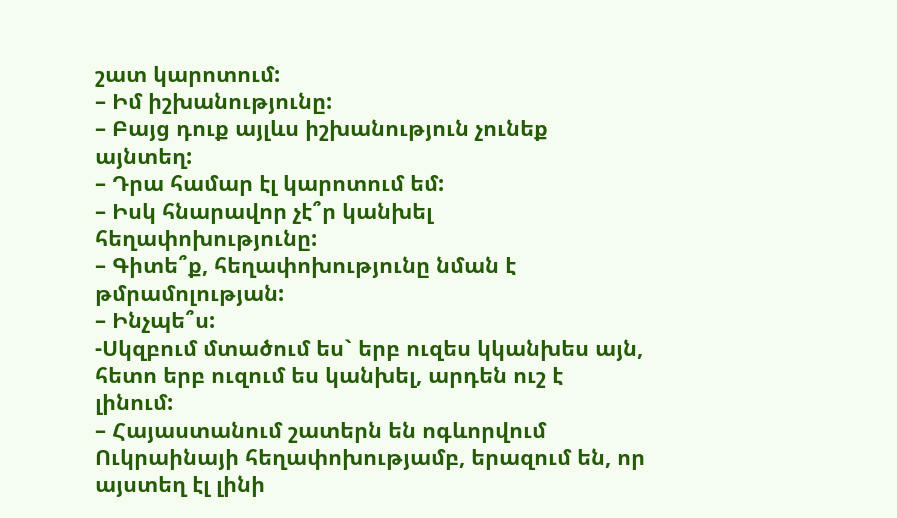շատ կարոտում:
– Իմ իշխանությունը:
– Բայց դուք այլևս իշխանություն չունեք այնտեղ:
– Դրա համար էլ կարոտում եմ:
– Իսկ հնարավոր չէ՞ր կանխել հեղափոխությունը:
– Գիտե՞ք, հեղափոխությունը նման է թմրամոլության:
– Ինչպե՞ս:
-Սկզբում մտածում ես` երբ ուզես կկանխես այն, հետո երբ ուզում ես կանխել, արդեն ուշ է լինում:
– Հայաստանում շատերն են ոգևորվում Ուկրաինայի հեղափոխությամբ, երազում են, որ այստեղ էլ լինի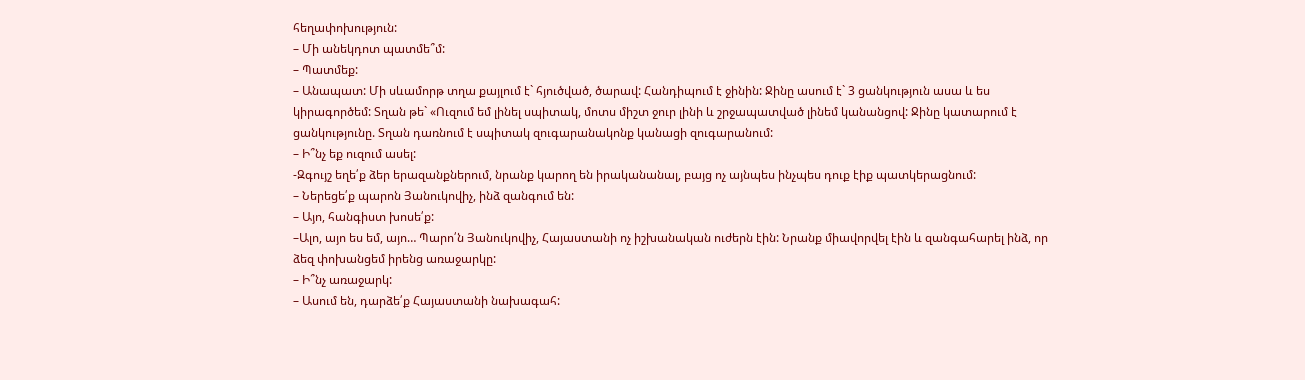հեղափոխություն:
– Մի անեկդոտ պատմե՞մ:
– Պատմեք:
– Անապատ: Մի սևամորթ տղա քայլում է` հյուծված, ծարավ: Հանդիպում է ջինին: Ջինը ասում է` 3 ցանկություն ասա և ես կիրագործեմ: Տղան թե` «Ուզում եմ լինել սպիտակ, մոտս միշտ ջուր լինի և շրջապատված լինեմ կանանցով: Ջինը կատարում է ցանկությունը. Տղան դառնում է սպիտակ զուգարանակոնք կանացի զուգարանում:
– Ի՞նչ եք ուզում ասել:
-Զգույշ եղե՛ք ձեր երազանքներում, նրանք կարող են իրականանալ, բայց ոչ այնպես ինչպես դուք էիք պատկերացնում:
– Ներեցե՛ք պարոն Յանուկովիչ, ինձ զանգում են:
– Այո, հանգիստ խոսե՛ք:
–Ալո, այո ես եմ, այո… Պարո՛ն Յանուկովիչ, Հայաստանի ոչ իշխանական ուժերն էին: Նրանք միավորվել էին և զանգահարել ինձ, որ ձեզ փոխանցեմ իրենց առաջարկը:
– Ի՞նչ առաջարկ:
– Ասում են, դարձե՛ք Հայաստանի նախագահ: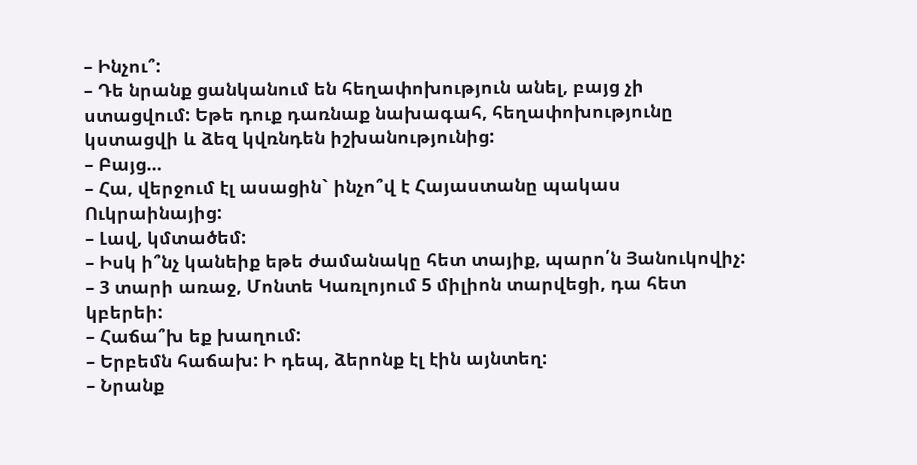– Ինչու՞:
– Դե նրանք ցանկանում են հեղափոխություն անել, բայց չի ստացվում: Եթե դուք դառնաք նախագահ, հեղափոխությունը կստացվի և ձեզ կվռնդեն իշխանությունից:
– Բայց…
– Հա, վերջում էլ ասացին` ինչո՞վ է Հայաստանը պակաս Ուկրաինայից:
– Լավ, կմտածեմ:
– Իսկ ի՞նչ կանեիք եթե ժամանակը հետ տայիք, պարո՛ն Յանուկովիչ:
– 3 տարի առաջ, Մոնտե Կառլոյում 5 միլիոն տարվեցի, դա հետ կբերեի:
– Հաճա՞խ եք խաղում:
– Երբեմն հաճախ: Ի դեպ, ձերոնք էլ էին այնտեղ:
– Նրանք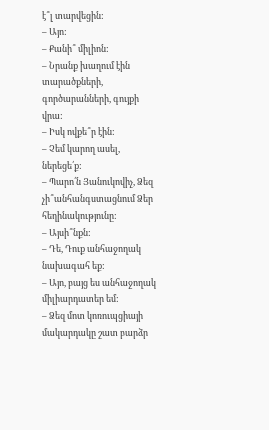է՞լ տարվեցին:
– Այո:
– Քանի՞ միլիոն:
– Նրանք խաղում էին տարածքների, գործարանների, գույքի վրա:
– Իսկ ովքե՞ր էին:
– Չեմ կարող ասել, ներեցե՛ք:
– Պարո՛ն Յանուկովիչ, Ձեզ չի՞անհանգստացնում Ձեր հեղինակությունը:
– Այսի՞նքն:
– Դե, Դուք անհաջողակ նախագահ եք:
– Այո, բայց ես անհաջողակ միլիարդատեր եմ:
– Ձեզ մոտ կոռուպցիայի մակարդակը շատ բարձր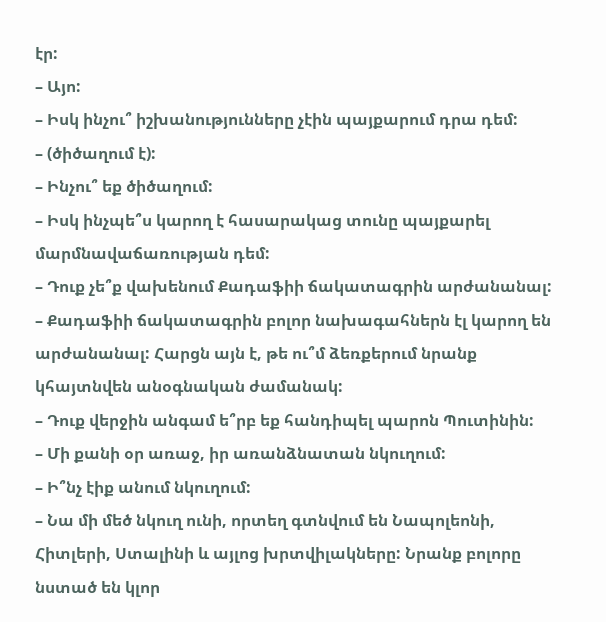էր:
– Այո:
– Իսկ ինչու՞ իշխանությունները չէին պայքարում դրա դեմ:
– (ծիծաղում է):
– Ինչու՞ եք ծիծաղում:
– Իսկ ինչպե՞ս կարող է հասարակաց տունը պայքարել մարմնավաճառության դեմ:
– Դուք չե՞ք վախենում Քադաֆիի ճակատագրին արժանանալ:
– Քադաֆիի ճակատագրին բոլոր նախագահներն էլ կարող են արժանանալ: Հարցն այն է, թե ու՞մ ձեռքերում նրանք կհայտնվեն անօգնական ժամանակ:
– Դուք վերջին անգամ ե՞րբ եք հանդիպել պարոն Պուտինին:
– Մի քանի օր առաջ, իր առանձնատան նկուղում:
– Ի՞նչ էիք անում նկուղում:
– Նա մի մեծ նկուղ ունի, որտեղ գտնվում են Նապոլեոնի, Հիտլերի, Ստալինի և այլոց խրտվիլակները: Նրանք բոլորը նստած են կլոր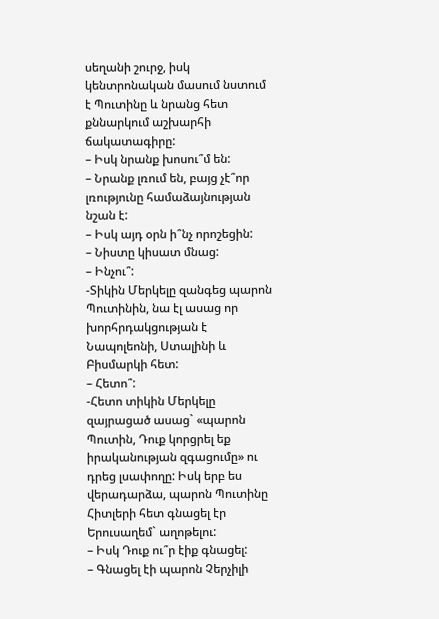սեղանի շուրջ, իսկ կենտրոնական մասում նստում է Պուտինը և նրանց հետ քննարկում աշխարհի ճակատագիրը:
– Իսկ նրանք խոսու՞մ են:
– Նրանք լռում են, բայց չէ՞որ լռությունը համաձայնության նշան է:
– Իսկ այդ օրն ի՞նչ որոշեցին:
– Նիստը կիսատ մնաց:
– Ինչու՞:
-Տիկին Մերկելը զանգեց պարոն Պուտինին, նա էլ ասաց որ խորհրդակցության է Նապոլեոնի, Ստալինի և Բիսմարկի հետ:
– Հետո՞:
-Հետո տիկին Մերկելը զայրացած ասաց` «պարոն Պուտին, Դուք կորցրել եք իրականության զգացումը» ու դրեց լսափողը: Իսկ երբ ես վերադարձա, պարոն Պուտինը Հիտլերի հետ գնացել էր Երուսաղեմ` աղոթելու:
– Իսկ Դուք ու՞ր էիք գնացել:
– Գնացել էի պարոն Չերչիլի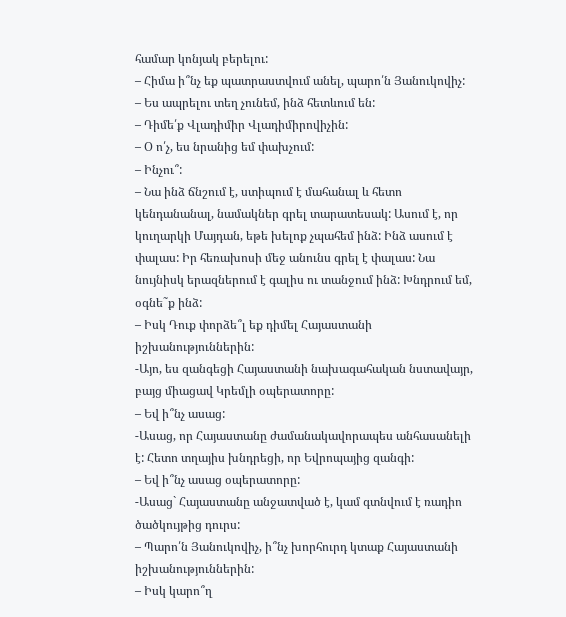համար կոնյակ բերելու:
– Հիմա ի՞նչ եք պատրաստվում անել, պարո՛ն Յանուկովիչ:
– Ես ապրելու տեղ չունեմ, ինձ հետևում են:
– Դիմե՛ք Վլադիմիր Վլադիմիրովիչին:
– Օ ո՛չ, ես նրանից եմ փախչում:
– Ինչու՞:
– Նա ինձ ճնշում է, ստիպում է մահանալ և հետո կենդանանալ, նամակներ գրել տարատեսակ: Ասում է, որ կուղարկի Մայդան, եթե խելոք չպահեմ ինձ: Ինձ ասում է փալաս: Իր հեռախոսի մեջ անունս գրել է փալաս: Նա նույնիսկ երազներում է գալիս ու տանջում ինձ: Խնդրում եմ, օգնե˜ք ինձ:
– Իսկ Դուք փորձե՞լ եք դիմել Հայաստանի իշխանություններին:
-Այո, ես զանգեցի Հայաստանի նախագահական նստավայր, բայց միացավ Կրեմլի օպերատորը:
– Եվ ի՞նչ ասաց:
-Ասաց, որ Հայաստանը ժամանակավորապես անհասանելի է: Հետո տղայիս խնդրեցի, որ Եվրոպայից զանգի:
– Եվ ի՞նչ ասաց օպերատորը:
-Ասաց` Հայաստանը անջատված է, կամ գտնվում է ռադիո ծածկույթից դուրս:
– Պարո՛ն Յանուկովիչ, ի՞նչ խորհուրդ կտաք Հայաստանի իշխանություններին:
– Իսկ կարո՞ղ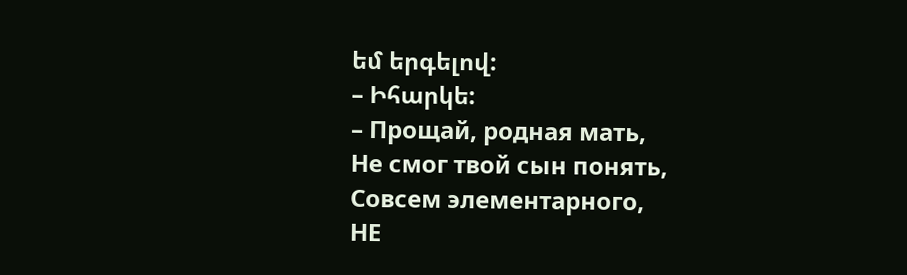եմ երգելով:
– Իհարկե:
– Прощай, родная мать,
Не смог твой сын понять,
Совсем элементарного,
НЕ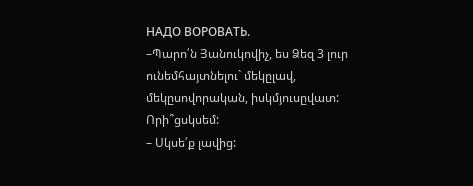НАДО ВОРОВАТЬ.
–Պարո՛ն Յանուկովիչ, ես Ձեզ 3 լուր ունեմհայտնելու` մեկըլավ, մեկըսովորական, իսկմյուսըվատ: Որի՞ցսկսեմ:
– Սկսե՛ք լավից: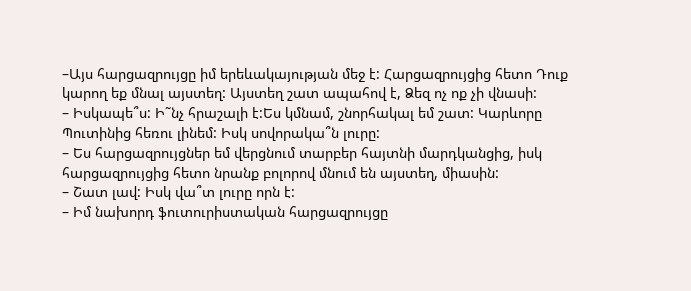–Այս հարցազրույցը իմ երեևակայության մեջ է: Հարցազրույցից հետո Դուք կարող եք մնալ այստեղ: Այստեղ շատ ապահով է, Ձեզ ոչ ոք չի վնասի:
– Իսկապե՞ս: Ի˜նչ հրաշալի է:Ես կմնամ, շնորհակալ եմ շատ: Կարևորը Պուտինից հեռու լինեմ: Իսկ սովորակա՞ն լուրը:
– Ես հարցազրույցներ եմ վերցնում տարբեր հայտնի մարդկանցից, իսկ հարցազրույցից հետո նրանք բոլորով մնում են այստեղ, միասին:
– Շատ լավ: Իսկ վա՞տ լուրը որն է:
– Իմ նախորդ ֆուտուրիստական հարցազրույցը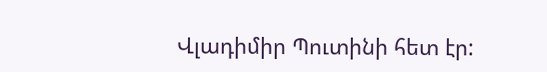Վլադիմիր Պուտինի հետ էր: